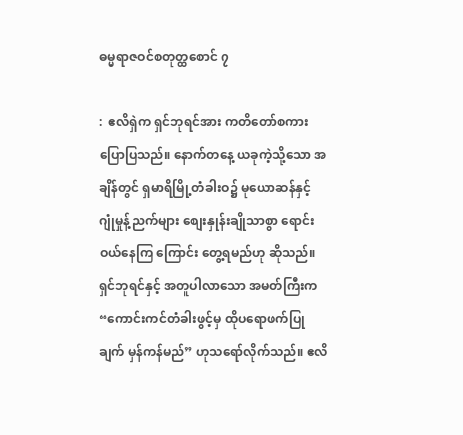ဓမ္မရာဇဝင်စတုတ္ထစောင် ၇

:  ဧလိရှဲက ရှင်ဘုရင်အား ကတိတော်စကား ပြောပြသည်။ နောက်တနေ့ ယခုကဲ့သို့သော အချိန်တွင် ရှမာရိမြို့တံခါးဝ၌ မုယောဆန်နှင့် ဂျုံမှုန့်ညက်များ စျေးနှုန်းချိုသာစွာ ရောင်းဝယ်နေကြ ကြောင်း တွေ့ရမည်ဟု ဆိုသည်။ ရှင်ဘုရင်နှင့် အတူပါလာသော အမတ်ကြီးက “ကောင်းကင်တံခါးဖွင့်မှ ထိုပရောဖက်ပြုချက် မှန်ကန်မည်” ဟုသရော်လိုက်သည်။ ဧလိ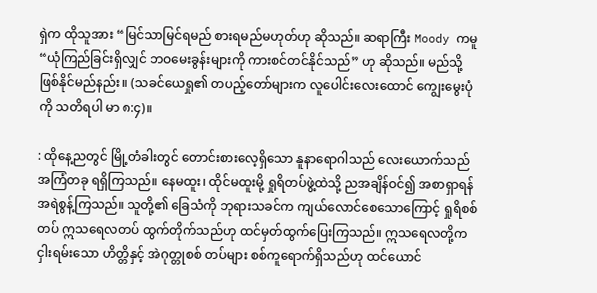ရှဲက ထိုသူအား “မြင်သာမြင်ရမည် စားရမည်မဟုတ်ဟု ဆိုသည်။ ဆရာကြီး Moody ကမူ “ယုံကြည်ခြင်းရှိလျှင် ဘဝမေးခွန်းများကို ကားစင်တင်နိုင်သည်” ဟု ဆိုသည်။ မည်သို့ဖြစ်နိုင်မည်နည်း။ (သခင်ယေရှု၏ တပည့်တော်များက လူပေါင်းလေးထောင် ကျွေးမွေးပုံကို သတိရပါ မာ ၈:၄)။

: ထိုနေ့ညတွင် မြို့တံခါးတွင် တောင်းစားလေ့ရှိသော နူနာရောဂါသည် လေးယောက်သည် အကြံတခု ရရှိကြသည်။ နေမထူး၊ ထိုင်မထူးမို့ ရှုရိတပ်ဖွဲ့ထဲသို့ ညအချိန်ဝင်၍ အစာရှာရန် အရဲစွန့်ကြသည်။ သူတို့၏ ခြေသံကို ဘုရားသခင်က ကျယ်လောင်စေသောကြောင့် ရှုရိစစ်တပ် ဣသရေလတပ် ထွက်တိုက်သည်ဟု ထင်မှတ်ထွက်ပြေးကြသည်။ ဣသရေလတို့က ငှါးရမ်းသော ဟိတ္တိနှင့် အဲဂုတ္တုစစ် တပ်များ စစ်ကူရောက်ရှိသည်ဟု ထင်ယောင်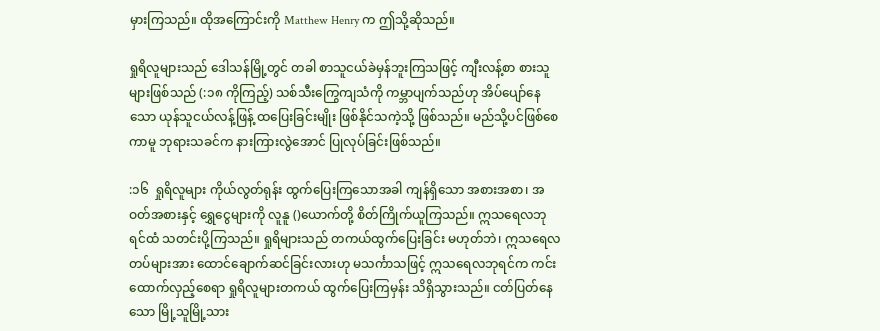မှားကြသည်။ ထိုအကြောင်းကို Matthew Henry က ဤသို့ဆိုသည်။

ရှုရိလူများသည် ဒေါသန်မြို့တွင် တခါ စာသူငယ်ခဲမှန်ဘူးကြသဖြင့် ကျီးလန့်စာ စားသူများဖြစ်သည် (:၁၈ ကိုကြည့်) သစ်သီးကြွေကျသံကို ကမ္ဘာပျက်သည်ဟု အိပ်ပျော်နေသော ယုန်သူငယ်လန့်ဖြန့် ထပြေးခြင်းမျိုး ဖြစ်နိုင်သကဲ့သို့ ဖြစ်သည်။ မည်သို့ပင်ဖြစ်စေကာမူ ဘုရားသခင်က နားကြားလွဲအောင် ပြုလုပ်ခြင်းဖြစ်သည်။

:၁၆  ရှုရိလူများ ကိုယ်လွတ်ရုန်း ထွက်ပြေးကြသောအခါ ကျန်ရှိသော အစားအစာ၊ အဝတ်အစားနှင့် ရွှေငွေများကို လူနူ ()ယောက်တို့ စိတ်ကြိုက်ယူကြသည်။ ဣသရေလဘုရင်ထံ သတင်းပို့ကြသည်။ ရှုရိများသည် တကယ်ထွက်ပြေးခြင်း မဟုတ်ဘဲ၊ ဣသရေလတပ်များအား ထောင်ချောက်ဆင်ခြင်းလားဟု မသင်္ကာသဖြင့် ဣသရေလဘုရင်က ကင်းထောက်လှည့်စေရာ ရှုရိလူများတကယ် ထွက်ပြေးကြမှန်း သိရှိသွားသည်။ ငတ်ပြတ်နေသော မြို့သူမြို့သား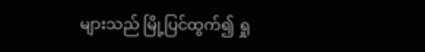များသည် မြို့ပြင်ထွက်၍ ရှု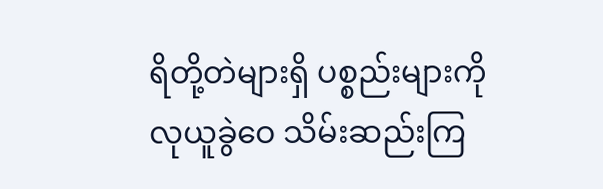ရိတို့တဲများရှိ ပစ္စည်းများကို လုယူခွဲဝေ သိမ်းဆည်းကြ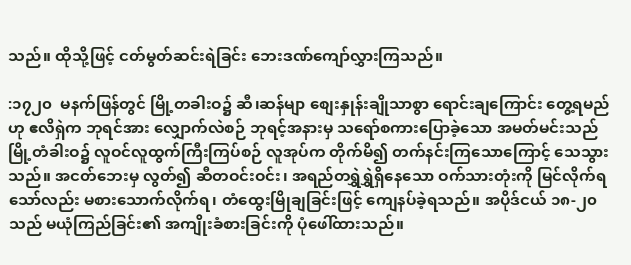သည်။ ထိုသို့ဖြင့် ငတ်မွတ်ဆင်းရဲခြင်း ဘေးဒဏ်ကျော်လွှားကြသည်။

:၁၇၂၀  မနက်ဖြန်တွင် မြို့တခါးဝ၌ ဆီ၊ဆန်မျာ စျေးနှုန်းချိုသာစွာ ရောင်းချကြောင်း တွေ့ရမည်ဟု ဧလိရှဲက ဘုရင်အား လျှောက်လဲစဉ် ဘုရင့်အနားမှ သရော်စကားပြောခဲ့သော အမတ်မင်းသည် မြို့တံခါးဝ၌ လူဝင်လူထွက်ကြီးကြပ်စဉ် လူအုပ်က တိုက်မိ၍ တက်နင်းကြသောကြောင့် သေသွားသည်။ အငတ်ဘေးမှ လွတ်၍ ဆီတဝင်းဝင်း၊ အရည်တရွှဲရွှဲရှိနေသော ဝက်သားတုံးကို မြင်လိုက်ရသော်လည်း မစားသောက်လိုက်ရ၊ တံထွေးမြိုချခြင်းဖြင့် ကျေနပ်ခဲ့ရသည်။ အပိုဒ်ငယ် ၁၈-၂၀ သည် မယုံကြည်ခြင်း၏ အကျိုးခံစားခြင်းကို ပုံဖေါ်ထားသည်။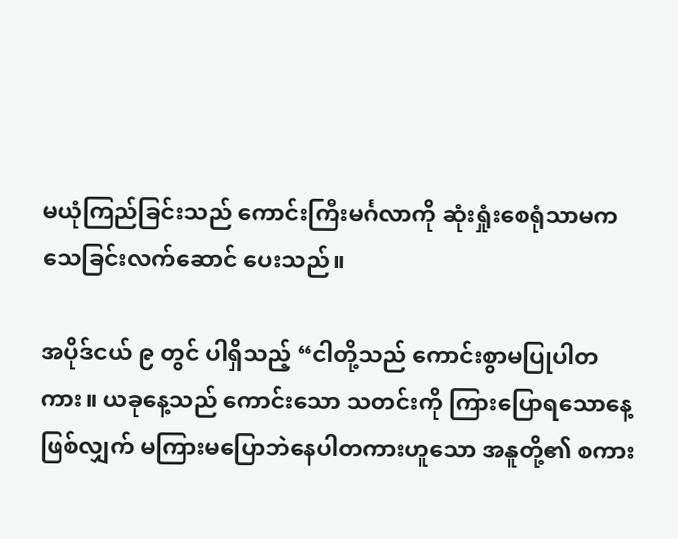မယုံကြည်ခြင်းသည် ကောင်းကြီးမင်္ဂလာကို ဆုံးရှုံးစေရုံသာမက သေခြင်းလက်ဆောင် ပေးသည်။

အပိုဒ်ငယ် ၉ တွင် ပါရှိသည့် “ငါတို့သည် ကောင်းစွာမပြုပါတကား။ ယခုနေ့သည် ကောင်းသော သတင်းကို ကြားပြောရသောနေ့ ဖြစ်လျှက် မကြားမပြောဘဲနေပါတကားဟူသော အနူတို့၏ စကား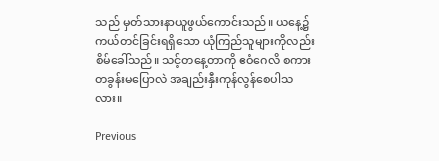သည် မှတ်သားနာယူဖွယ်ကောင်းသည်။ ယနေ့၌ ကယ်တင်ခြင်းရရှိသော ယုံကြည်သူများကိုလည်း စိမ်ခေါ်သည်။ သင့်တနေ့တာကို ဧဝံဂေလိ စကားတခွန်းမပြောလဲ အချည်းနှီးကုန်လွန်စေပါသလား။

Previous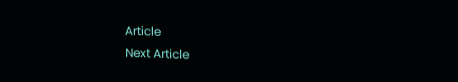Article
Next Article